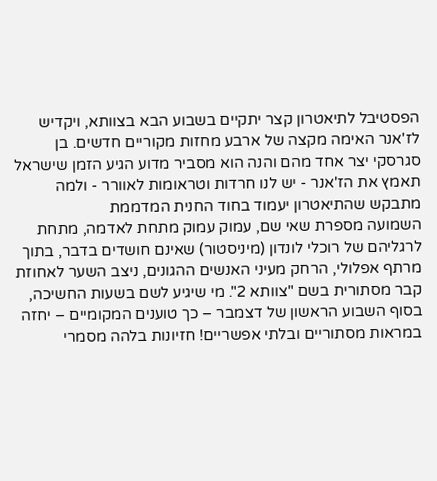הפסטיבל לתיאטרון קצר יתקיים בשבוע הבא בצוותא, ויקדיש לז'אנר האימה מקצה של ארבע מחזות מקוריים חדשים. בן סגרסקי יצר אחד מהם והנה הוא מסביר מדוע הגיע הזמן שישראל תאמץ את הז'אנר - יש לנו חרדות וטראומות לאוורר - ולמה מתבקש שהתיאטרון יעמוד בחוד החנית המדממת
השמועה מספרת שאי שם, עמוק עמוק מתחת לאדמה, מתחת לרגליהם של רוכלי לונדון (מיניסטור) שאינם חושדים בדבר, בתוך מרתף אפלולי, הרחק מעיני האנשים ההגונים, ניצב השער לאחוזת קבר מסתורית בשם "צוותא 2". מי שיגיע לשם בשעות החשיכה, בסוף השבוע הראשון של דצמבר – כך טוענים המקומיים – יחזה במראות מסתוריים ובלתי אפשריים! חזיונות בלהה מסמרי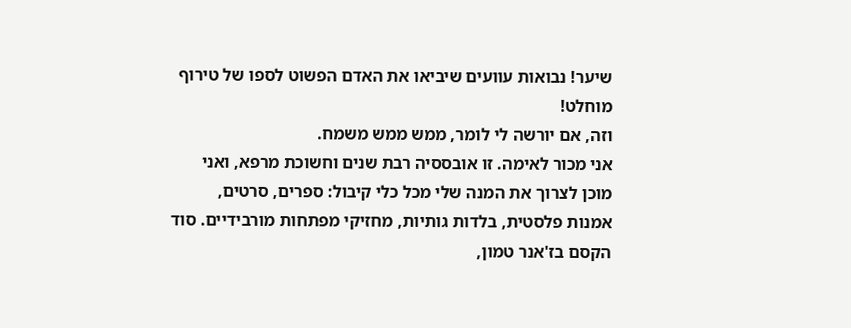שיער! נבואות עוועים שיביאו את האדם הפשוט לספו של טירוף מוחלט!
וזה, אם יורשה לי לומר, ממש ממש משמח.
אני מכור לאימה. זו אובססיה רבת שנים וחשוכת מרפא, ואני מוכן לצרוך את המנה שלי מכל כלי קיבול: ספרים, סרטים, אמנות פלסטית, בלדות גותיות, מחזיקי מפתחות מורבידיים. סוד הקסם בז'אנר טמון,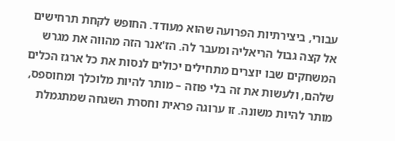עבורי, ביצירתיות הפרועה שהוא מעודד. החופש לקחת תרחישים אל קצה גבול הריאליה ומעבר לה. הז'אנר הזה מהווה את מגרש המשחקים שבו יוצרים מתחילים יכולים לנסות את כל ארגז הכלים שלהם, ולעשות את זה בלי פוזה – מותר להיות מלוכלך ומחוספס, מותר להיות משונה. זו ערוגה פראית וחסרת השגחה שמתגמלת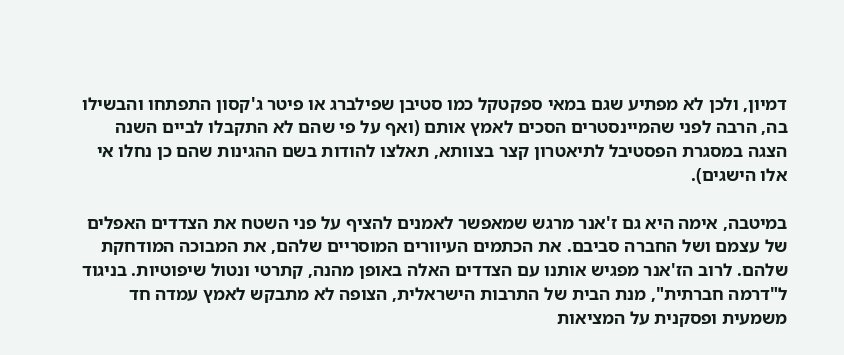דמיון, ולכן לא מפתיע שגם במאי ספקטקל כמו סטיבן שפילברג או פיטר ג'קסון התפתחו והבשילו בה, הרבה לפני שהמיינסטרים הסכים לאמץ אותם (ואף על פי שהם לא התקבלו לביים השנה הצגה במסגרת הפסטיבל לתיאטרון קצר בצוותא, תאלצו להודות בשם ההגינות שהם כן נחלו אי אלו הישגים).

במיטבה, אימה היא גם ז'אנר מרגש שמאפשר לאמנים להציף על פני השטח את הצדדים האפלים של עצמם ושל החברה סביבם. את הכתמים העיוורים המוסריים שלהם, את המבוכה המודחקת שלהם. לרוב הז'אנר מפגיש אותנו עם הצדדים האלה באופן מהנה, קתרטי ונטול שיפוטיות. בניגוד ל"דרמה חברתית", מנת הבית של התרבות הישראלית, הצופה לא מתבקש לאמץ עמדה חד משמעית ופסקנית על המציאות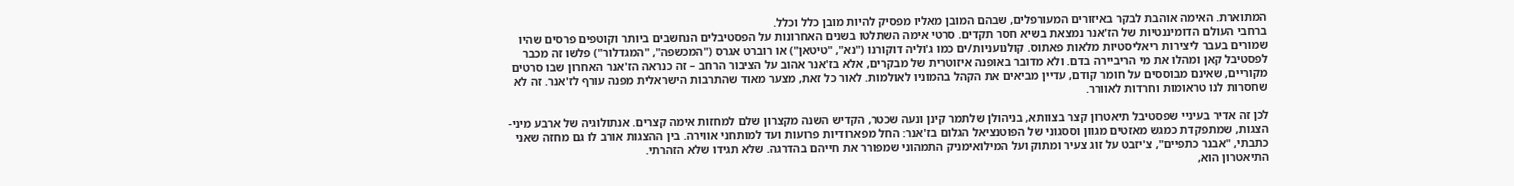המתוארת. האימה אוהבת לבקר באיזורים המעורפלים, שבהם המובן מאליו מפסיק להיות מובן כלל וכלל.
ברחבי העולם הדומיננטיות של הז'אנר נמצאת בשיא חסר תקדים. סרטי אימה השתלטו בשנים האחרונות על הפסטיבלים הנחשבים ביותר וקוטפים פרסים שהיו שמורים בעבר ליצירות ריאליסטיות מלאות פאתוס. קולנועניות/ים כמו ג'וליה דוקורנו ("נא", "טיטאן") או רוברט אגרס ("המכשפה", "המגדלור") פלשו זה מכבר לפסטיבל קאן ומהלו את מי הריביירה בדם. ולא מדובר באופנה איזוטרית של מבקרים, אלא בז'אנר אהוב על הציבור הרחב – זה כנראה הז'אנר האחרון שבו סרטים מקוריים, שאינם מבוססים על חומר קודם, עדיין מביאים את הקהל בהמוניו לאולמות. לאור כל זאת, מצער מאוד שהתרבות הישראלית מפנה עורף לז'אנר. זה לא שחסרות לנו טראומות וחרדות לאוורר.

לכן זה אדיר בעיניי שפסטיבל תיאטרון קצר בצוותא, בניהולן שלתמר קינן ונעה שכטר, הקדיש השנה מקצרון שלם למחזות אימה קצרים. אנתולוגיה של ארבע מיני-הצגות, שמתפקדת כמגש מאזטים מגוון וססגוני של הפוטנציאל הגלום בז'אנר: החל מפארודיות פרועות ועד למותחני אווירה. בין ההצגות אורב לו גם מחזה שאני כתבתי, "אבנר כתפיים", צ'יזבט על זוג צעיר ומתוק ועל המילואימניק התמהוני שמפורר את חייהם בהדרגה. שלא תגידו שלא הזהרתי.
התיאטרון הוא,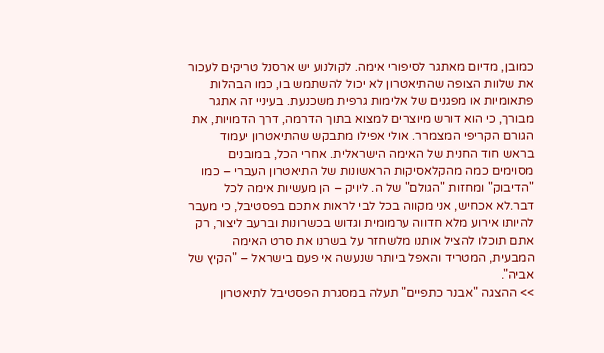כמובן, מדיום מאתגר לסיפורי אימה. לקולנוע יש ארסנל טריקים לעכור את שלוות הצופה שהתיאטרון לא יכול להשתמש בו, כמו הבהלות פתאומיות או מפגנים של אלימות גרפית משכנעת. בעיניי זה אתגר מבורך, כי הוא דורש מיוצרים למצוא בתוך הדרמה, דרך הדמויות, את הגורם הקריפי המצמרר. אולי אפילו מתבקש שהתיאטרון יעמוד בראש חוד החנית של האימה הישראלית. אחרי הכל, במובנים מסוימים כמה מהקלאסיקות הראשונות של התיאטרון העברי – כמו "הדיבוק" ומחזות "הגולם" של ה. ליויק – הן מעשיות אימה לכל דבר.לא אכחיש, אני מקווה בכל לבי לראות אתכם בפסטיבל, כי מעבר להיותו אירוע מלא חדווה ערמומית וגדוש בכשרונות וברעב ליצור, רק אתם תוכלו להציל אותנו מלשחזר על בשרנו את סרט האימה המבעית, המטריד והאפל ביותר שנעשה אי פעם בישראל – "הקיץ של אביה".
>> ההצגה "אבנר כתפיים" תעלה במסגרת הפסטיבל לתיאטרון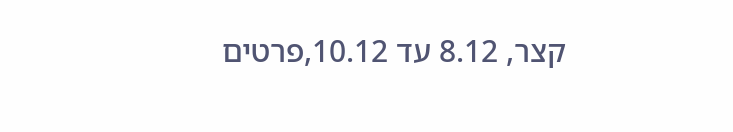קצר, 8.12 עד 10.12,פרטים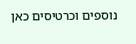נוספים וכרטיסים כאן